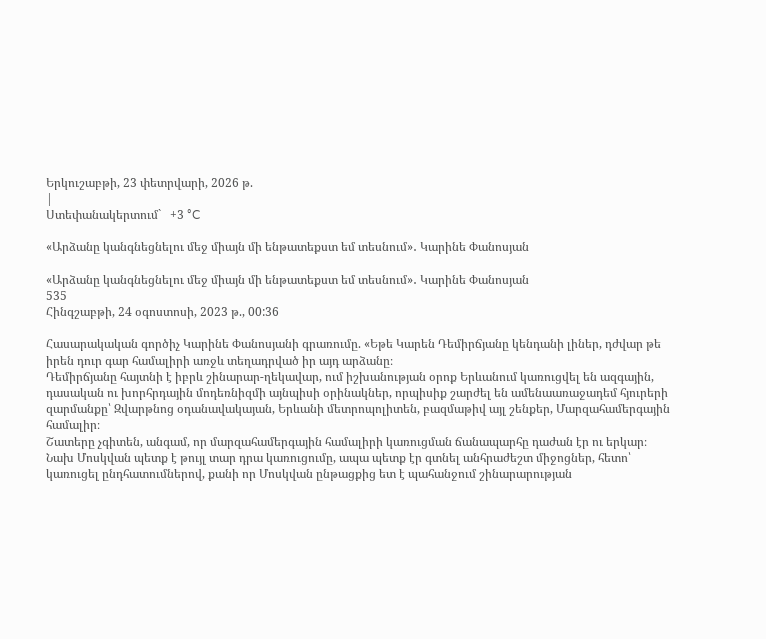Երկուշաբթի, 23 փետրվարի, 2026 թ.
|
Ստեփանակերտում`   +3 °C

«Արձանը կանգնեցնելու մեջ միայն մի ենթատեքստ եմ տեսնում»․ Կարինե Փանոսյան

«Արձանը կանգնեցնելու մեջ միայն մի ենթատեքստ եմ տեսնում»․ Կարինե Փանոսյան
535
Հինգշաբթի, 24 օգոստոսի, 2023 թ., 00:36

Հասարակական գործիչ Կարինե Փանոսյանի գրառումը. «Եթե Կարեն Դեմիրճյանը կենդանի լիներ, դժվար թե իրեն դուր գար համալիրի առջև տեղադրված իր այդ արձանը։
Դեմիրճյանը հայտնի է իբրև շինարար-ղեկավար, ում իշխանության օրոք Երևանում կառուցվել են ազգային, դասական ու խորհրդային մոդեռնիզմի այնպիսի օրինակներ, որպիսիք շարժել են ամենաառաջադեմ հյուրերի զարմանքը՝ Զվարթնոց օդանավակայան, Երևանի մետրոպոլիտեն, բազմաթիվ այլ շենքեր, Մարզահամերգային համալիր։
Շատերը չգիտեն, անգամ, որ մարզահամերգային համալիրի կառուցման ճանապարհը դաժան էր ու երկար։ Նախ Մոսկվան պետք է թույլ տար դրա կառուցումը, ապա պետք էր գտնել անհրաժեշտ միջոցներ, հետո՝ կառուցել ընդհատումներով, քանի որ Մոսկվան ընթացքից ետ է պահանջում շինարարության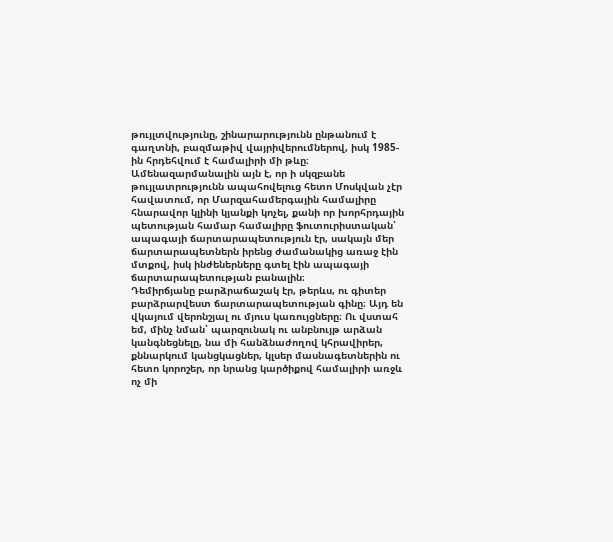թույլտվությունը, շինարարությունն ընթանում է գաղտնի, բազմաթիվ վայրիվերումներով, իսկ 1985-ին հրդեհվում է համալիրի մի թևը։
Ամենազարմանալին այն է, որ ի սկզբանե թույլատրությունն ապահովելուց հետո Մոսկվան չէր հավատում, որ Մարզահամերգային համալիրը հնարավոր կլինի կյանքի կոչել, քանի որ խորհրդային պետության համար համալիրը ֆուտուրիստական՝ ապագայի ճարտարապետություն էր, սակայն մեր ճարտարապետներն իրենց ժամանակից առաջ էին մտքով, իսկ ինժեներները գտել էին ապագայի ճարտարապետության բանալին։
Դեմիրճյանը բարձրաճաշակ էր, թերևս, ու գիտեր բարձրարվեստ ճարտարապետության գինը։ Այդ են վկայում վերոնշյալ ու մյուս կառույցները։ Ու վստահ եմ, մինչ նման՝ պարզունակ ու անբնույթ արձան կանգնեցնելը, նա մի հանձնաժողով կհրավիրեր, քննարկում կանցկացներ, կլսեր մասնագետներին ու հետո կորոշեր, որ նրանց կարծիքով համալիրի առջև ոչ մի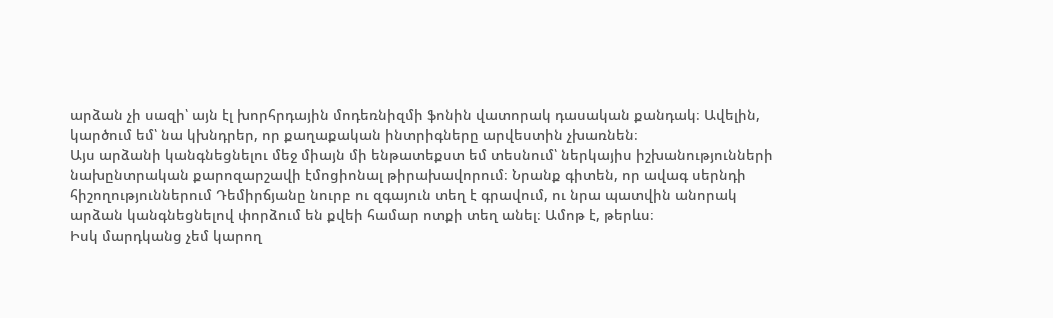արձան չի սազի՝ այն էլ խորհրդային մոդեռնիզմի ֆոնին վատորակ դասական քանդակ։ Ավելին, կարծում եմ՝ նա կխնդրեր, որ քաղաքական ինտրիգները արվեստին չխառնեն։
Այս արձանի կանգնեցնելու մեջ միայն մի ենթատեքստ եմ տեսնում՝ ներկայիս իշխանությունների նախընտրական քարոզարշավի էմոցիոնալ թիրախավորում։ Նրանք գիտեն, որ ավագ սերնդի հիշողություններում Դեմիրճյանը նուրբ ու զգայուն տեղ է գրավում, ու նրա պատվին անորակ արձան կանգնեցնելով փորձում են քվեի համար ոտքի տեղ անել։ Ամոթ է, թերևս։
Իսկ մարդկանց չեմ կարող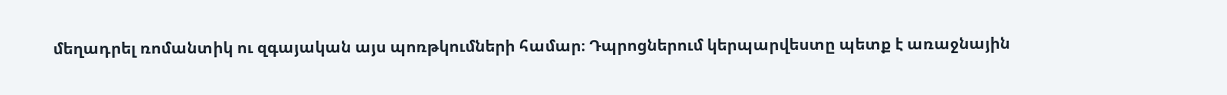մեղադրել ռոմանտիկ ու զգայական այս պոռթկումների համար։ Դպրոցներում կերպարվեստը պետք է առաջնային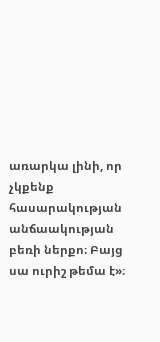առարկա լինի, որ չկքենք հասարակության անճաակության բեռի ներքո։ Բայց սա ուրիշ թեմա է»։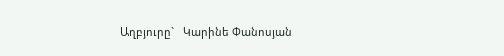Աղբյուրը`   Կարինե Փանոսյան